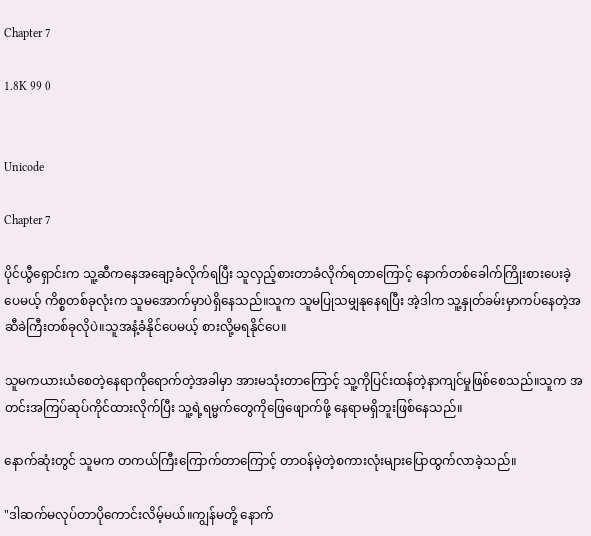Chapter 7

1.8K 99 0


Unicode

Chapter 7

ပိုင်ယွီရှောင်းက သူ့ဆီကနေ‌အချော့ခံလိုက်ရပြီး သူလှည့်စားတာခံလိုက်ရတာကြောင့် နောက်တစ်ခေါက်ကြိုးစားပေးခဲ့ပေမယ့် ကိစ္စတစ်ခုလုံးက သူမအောက်မှာပဲရှိနေသည်။သူက သူမပြုသမျှနုနေရပြီး အဲ့ဒါက သူ့နှုတ်ခမ်းမှာကပ်နေတဲ့အဆီခဲကြီးတစ်ခုလိုပဲ။သူအနံ့ခံနိုင်ပေမယ့် စားလို့မရနိုင်ပေ။

သူမကယားယံစေတဲ့နေရာကိုရောက်တဲ့အခါမှာ အားမသုံးတာကြောင့် သူ့ကိုပြင်းထန်တဲ့နာကျင်မှုဖြစ်စေသည်။သူက အတင်းအကြပ်ဆုပ်ကိုင်ထားလိုက်ပြီး သူ့ရဲ့ရမ္မက်တွေကိုဖြေဖျောက်ဖို့ နေရာမရှိဘူးဖြစ်နေသည်။

နောက်ဆုံးတွင် သူမက တကယ်ကြီးကြောက်တာကြောင့် တာဝန်မဲ့တဲ့စကားလုံးများပြောထွက်လာခဲ့သည်။

"ဒါဆက်မလုပ်တာပိုကောင်းလိမ့်မယ်။ကျွန်မတို့ နောက်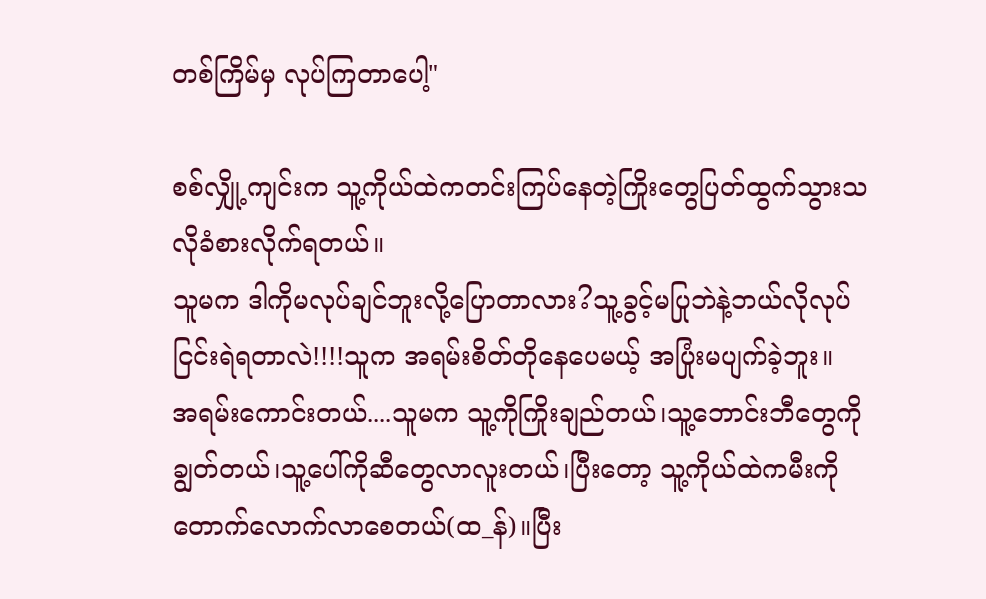တစ်ကြိမ်မှ လုပ်ကြတာပေါ့"

စစ်လျှို့ကျင်းက သူ့ကိုယ်ထဲကတင်းကြပ်နေတဲ့ကြိုးတွေပြတ်ထွက်သွားသလိုခံစားလိုက်ရတယ်။
သူမက ဒါကိုမလုပ်ချင်ဘူးလို့ပြောတာလား?သူ့ခွင့်မပြုဘဲနဲ့ဘယ်လိုလုပ်ငြင်းရဲရတာလဲ!!!!သူက အရမ်းစိတ်တိုနေပေမယ့် အပြုံးမပျက်ခဲ့ဘူး။
အရမ်းကောင်းတယ်....သူမက သူ့ကိုကြိုးချည်တယ်၊သူ့ဘောင်းဘီတွေကိုချွတ်တယ်၊သူ့ပေါ်ကိုဆီတွေလာလူးတယ်၊ပြီးတော့ သူ့ကိုယ်ထဲကမီးကိုတောက်လောက်လာစေတယ်(ထ_န်)။ပြီး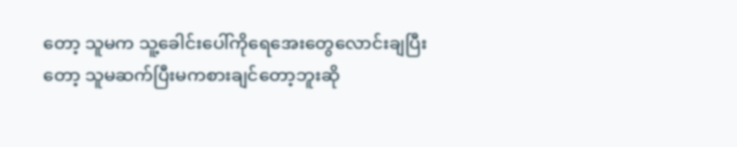တော့ သူမက သူ့ခေါင်းပေါ်ကိုရေအေးတွေလောင်းချပြီးတော့ သူမဆက်ပြီးမကစားချင်တော့ဘူးဆို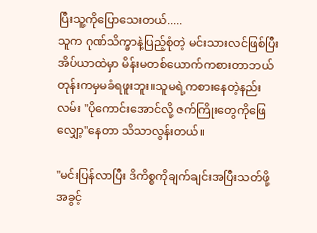ပြီးသူ့ကိုပြောသေးတယ်.....
သူက ဂုဏ်သိက္ခာနဲ့ပြည့်စုံတဲ့ မင်းသားလင်ဖြစ်ပြီး အိပ်ယာထဲမှာ မိန်းမတစ်ယောက်ကစားတာဘယ်တုန်းကမှမခံရဖူးဘူး။သူမရဲ့ကစားနေတဲ့နည်းလမ်း "ပိုကောင်းအောင်လို့ ဇက်ကြိုးတွေကိုဖြေလျှော့"နေတာ သိသာလွန်းတယ်။

"မင်းပြန်လာပြီး ဒိကိစ္စကိုချက်ချင်းအပြီးသတ်ဖို့ အခွင့်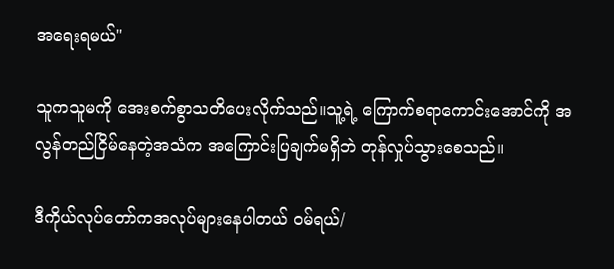အရေးရမယ်"

သူကသူမကို အေးစက်စွာသတိပေးလိုက်သည်။သူ့ရဲ့ ကြောက်စရာကောင်းအောင်ကို အလွန်တည်ငြိမ်နေတဲ့အသံက အကြောင်းပြချက်မရှိဘဲ တုန်လှုပ်သွားစေသည်။

ဒီကိုယ်လုပ်တော်ကအလုပ်များနေပါတယ် ဝမ်ရယ်/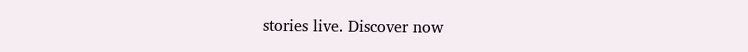stories live. Discover now